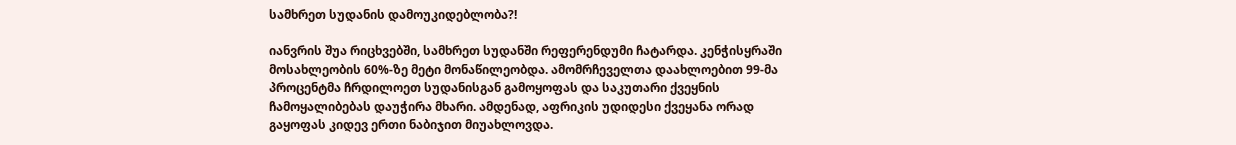სამხრეთ სუდანის დამოუკიდებლობა?!

იანვრის შუა რიცხვებში, სამხრეთ სუდანში რეფერენდუმი ჩატარდა. კენჭისყრაში მოსახლეობის 60%-ზე მეტი მონაწილეობდა. ამომრჩეველთა დაახლოებით 99-მა პროცენტმა ჩრდილოეთ სუდანისგან გამოყოფას და საკუთარი ქვეყნის ჩამოყალიბებას დაუჭირა მხარი. ამდენად, აფრიკის უდიდესი ქვეყანა ორად გაყოფას კიდევ ერთი ნაბიჯით მიუახლოვდა.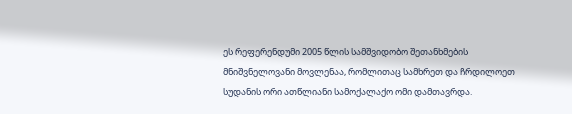ეს რეფერენდუმი 2005 წლის სამშვიდობო შეთანხმების მნიშვნელოვანი მოვლენაა, რომლითაც სამხრეთ და ჩრდილოეთ სუდანის ორი ათწლიანი სამოქალაქო ომი დამთავრდა.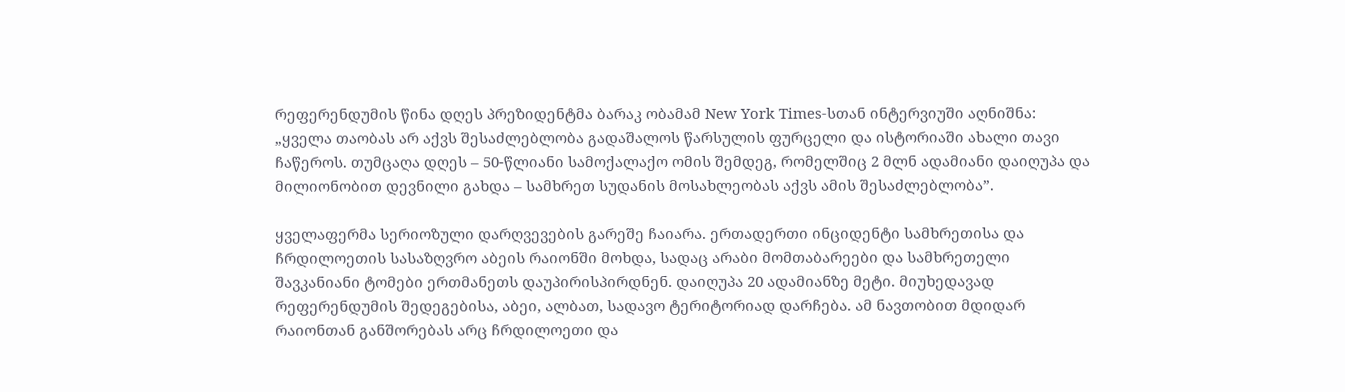რეფერენდუმის წინა დღეს პრეზიდენტმა ბარაკ ობამამ New York Times-სთან ინტერვიუში აღნიშნა: „ყველა თაობას არ აქვს შესაძლებლობა გადაშალოს წარსულის ფურცელი და ისტორიაში ახალი თავი ჩაწეროს. თუმცაღა დღეს – 50-წლიანი სამოქალაქო ომის შემდეგ, რომელშიც 2 მლნ ადამიანი დაიღუპა და მილიონობით დევნილი გახდა – სამხრეთ სუდანის მოსახლეობას აქვს ამის შესაძლებლობა”.

ყველაფერმა სერიოზული დარღვევების გარეშე ჩაიარა. ერთადერთი ინციდენტი სამხრეთისა და ჩრდილოეთის სასაზღვრო აბეის რაიონში მოხდა, სადაც არაბი მომთაბარეები და სამხრეთელი შავკანიანი ტომები ერთმანეთს დაუპირისპირდნენ. დაიღუპა 20 ადამიანზე მეტი. მიუხედავად რეფერენდუმის შედეგებისა, აბეი, ალბათ, სადავო ტერიტორიად დარჩება. ამ ნავთობით მდიდარ რაიონთან განშორებას არც ჩრდილოეთი და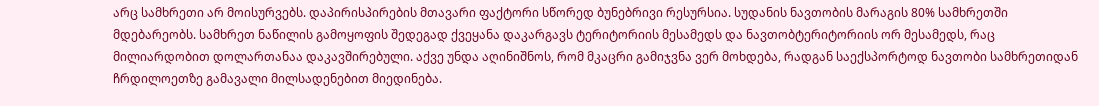არც სამხრეთი არ მოისურვებს. დაპირისპირების მთავარი ფაქტორი სწორედ ბუნებრივი რესურსია. სუდანის ნავთობის მარაგის 80% სამხრეთში მდებარეობს. სამხრეთ ნაწილის გამოყოფის შედეგად ქვეყანა დაკარგავს ტერიტორიის მესამედს და ნავთობტერიტორიის ორ მესამედს, რაც მილიარდობით დოლართანაა დაკავშირებული. აქვე უნდა აღინიშნოს, რომ მკაცრი გამიჯვნა ვერ მოხდება, რადგან საექსპორტოდ ნავთობი სამხრეთიდან ჩრდილოეთზე გამავალი მილსადენებით მიედინება.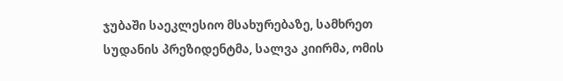ჯუბაში საეკლესიო მსახურებაზე, სამხრეთ სუდანის პრეზიდენტმა, სალვა კიირმა, ომის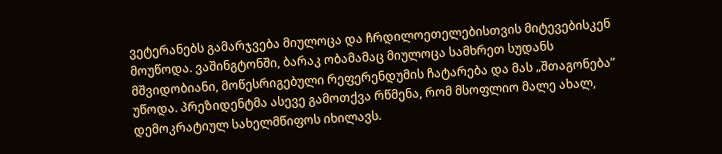ვეტერანებს გამარჯვება მიულოცა და ჩრდილოეთელებისთვის მიტევებისკენ მოუწოდა. ვაშინგტონში, ბარაკ ობამამაც მიულოცა სამხრეთ სუდანს მშვიდობიანი, მოწესრიგებული რეფერენდუმის ჩატარება და მას „შთაგონება” უწოდა. პრეზიდენტმა ასევე გამოთქვა რწმენა, რომ მსოფლიო მალე ახალ, დემოკრატიულ სახელმწიფოს იხილავს.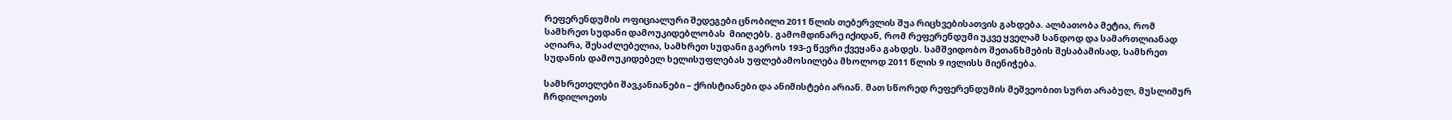რეფერენდუმის ოფიციალური შედეგები ცნობილი 2011 წლის თებერვლის შუა რიცხვებისათვის გახდება. ალბათობა მეტია, რომ სამხრეთ სუდანი დამოუკიდებლობას  მიიღებს. გამომდინარე იქიდან, რომ რეფერენდუმი უკვე ყველამ სანდოდ და სამართლიანად აღიარა, შესაძლებელია, სამხრეთ სუდანი გაეროს 193-ე წევრი ქვეყანა გახდეს. სამშვიდობო შეთანხმების შესაბამისად, სამხრეთ სუდანის დამოუკიდებელ ხელისუფლებას უფლებამოსილება მხოლოდ 2011 წლის 9 ივლისს მიენიჭება.

სამხრეთელები შავკანიანები – ქრისტიანები და ანიმისტები არიან. მათ სწორედ რეფერენდუმის მეშვეობით სურთ არაბულ, მუსლიმურ ჩრდილოეთს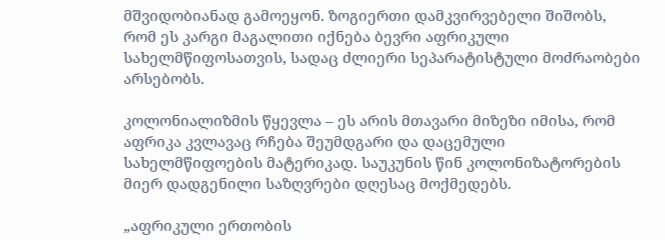მშვიდობიანად გამოეყონ. ზოგიერთი დამკვირვებელი შიშობს, რომ ეს კარგი მაგალითი იქნება ბევრი აფრიკული სახელმწიფოსათვის, სადაც ძლიერი სეპარატისტული მოძრაობები არსებობს.

კოლონიალიზმის წყევლა – ეს არის მთავარი მიზეზი იმისა, რომ აფრიკა კვლავაც რჩება შეუმდგარი და დაცემული სახელმწიფოების მატერიკად. საუკუნის წინ კოლონიზატორების მიერ დადგენილი საზღვრები დღესაც მოქმედებს.

„აფრიკული ერთობის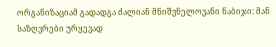ორგანიზაციამ გადადგა ძალიან მნიშვნელოვანი ნაბიჯი: მან საზღვრები ურყევად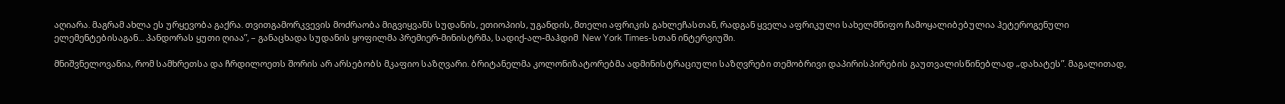აღიარა. მაგრამ ახლა ეს ურყევობა გაქრა. თვითგამორკვევის მოძრაობა მიგვიყვანს სუდანის, ეთიოპიის, უგანდის, მთელი აფრიკის გახლეჩასთან, რადგან ყველა აფრიკული სახელმწიფო ჩამოყალიბებულია ჰეტეროგენული ელემენტებისაგან... პანდორას ყუთი ღიაა”, – განაცხადა სუდანის ყოფილმა პრემიერ-მინისტრმა, სადიქ-ალ-მაჰდიმ  New York Times-სთან ინტერვიუში.

მნიშვნელოვანია, რომ სამხრეთსა და ჩრდილოეთს შორის არ არსებობს მკაფიო საზღვარი. ბრიტანელმა კოლონიზატორებმა ადმინისტრაციული საზღვრები თემობრივი დაპირისპირების გაუთვალისწინებლად „დახატეს”. მაგალითად,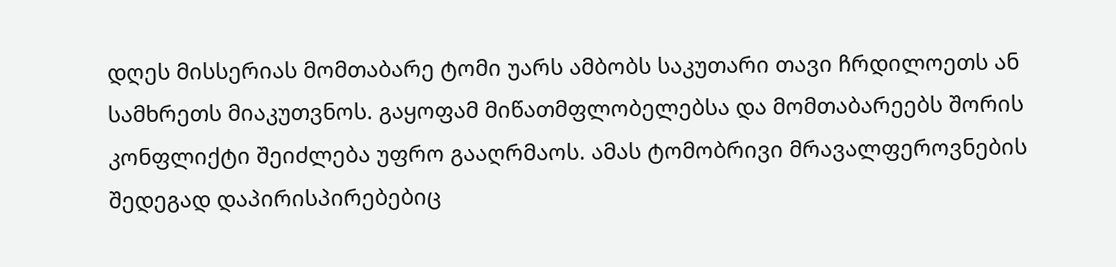დღეს მისსერიას მომთაბარე ტომი უარს ამბობს საკუთარი თავი ჩრდილოეთს ან სამხრეთს მიაკუთვნოს. გაყოფამ მიწათმფლობელებსა და მომთაბარეებს შორის კონფლიქტი შეიძლება უფრო გააღრმაოს. ამას ტომობრივი მრავალფეროვნების შედეგად დაპირისპირებებიც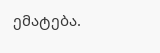ემატება.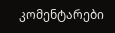კომენტარები